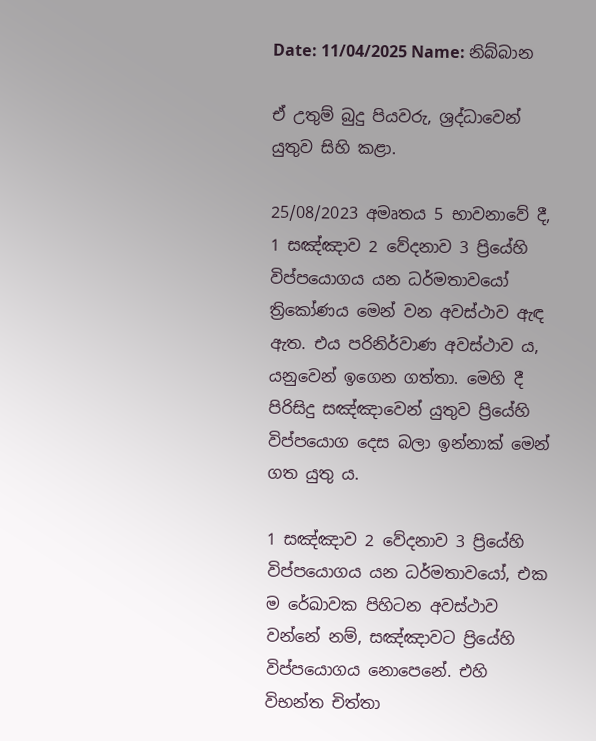Date: 11/04/2025 Name: නිබ්බාන

ඒ උතුම් බුදු පියවරු, ශ්‍රද්ධාවෙන් යුතුව සිහි කළා.

25/08/2023 අමෘතය 5 භාවනාවේ දී, 1 සඤ්ඤාව 2 වේදනාව 3 ප්‍රියේහි විප්පයොගය යන ධර්මතාවයෝ ත්‍රිකෝණය මෙන් වන අවස්ථාව ඇඳ ඇත. එය පරිනිර්වාණ අවස්ථාව ය, යනුවෙන් ඉගෙන ගත්තා. මෙහි දී පිරිසිදු සඤ්ඤාවෙන් යුතුව ප්‍රියේහි විප්පයොග දෙස බලා ඉන්නාක් මෙන් ගත යුතු ය.

1 සඤ්ඤාව 2 වේදනාව 3 ප්‍රියේහි විප්පයොගය යන ධර්මතාවයෝ, එක ම රේඛාවක පිහිටන අවස්ථාව වන්නේ නම්, සඤ්ඤාවට ප්‍රියේහි විප්පයොගය නොපෙනේ. එහි විභන්ත චිත්තා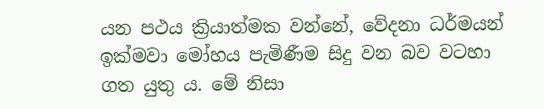යන පථය ක්‍රියාත්මක වන්නේ, වේදනා ධර්මයන් ඉක්මවා මෝහය පැමිණීම සිදු වන බව වටහා ගත යුතු ය. මේ නිසා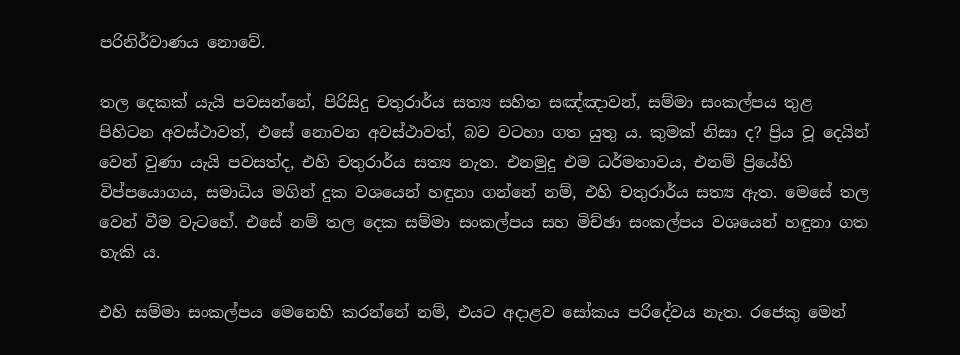පරිනිර්වාණය නොවේ.

තල දෙකක් යැයි පවසන්නේ, පිරිසිදු චතුරාර්ය සත්‍ය සහිත සඤ්ඤාවන්, සම්මා සංකල්පය තුළ පිහිටන අවස්ථාවත්, එසේ නොවන අවස්ථාවත්, බව වටහා ගත යුතු ය. කුමක් නිසා ද? ප්‍රිය වූ දෙයින් වෙන් වුණා යැයි පවසත්ද, එහි චතුරාර්ය සත්‍ය නැත. එනමුදු එම ධර්මතාවය, එනම් ප්‍රියේහි විප්පයොගය, සමාධිය මගින් දුක වශයෙන් හඳුනා ගන්නේ නම්, එහි චතුරාර්ය සත්‍ය ඇත. මෙසේ තල වෙන් වීම වැටහේ. එසේ නම් තල දෙක සම්මා සංකල්පය සහ මිච්ඡා සංකල්පය වශයෙන් හඳුනා ගත හැකි ය.

එහි සම්මා සංකල්පය මෙනෙහි කරන්නේ නම්, එයට අදාළව සෝකය පරිදේවය නැත. රජෙකු මෙන්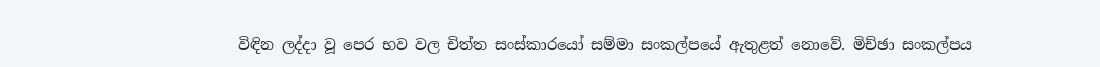විඳින ලද්දා වූ පෙර භව වල චිත්ත සංස්කාරයෝ සම්මා සංකල්පයේ ඇතුළත් නොවේ. මිච්ඡා සංකල්පය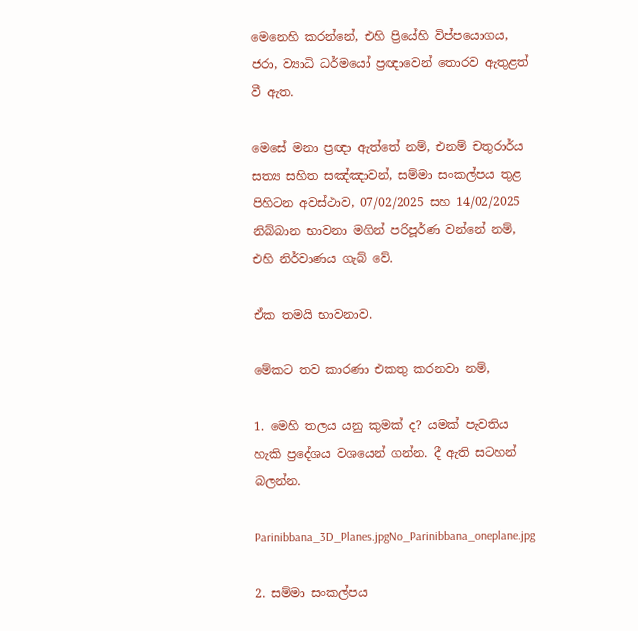මෙනෙහි කරන්නේ, එහි ප්‍රියේහි විප්පයොගය, ජරා, ව්‍යාධි ධර්මයෝ ප්‍රඥාවෙන් තොරව ඇතුළත් වී ඇත.

මෙසේ මනා ප්‍රඥා ඇත්තේ නම්, එනම් චතුරාර්ය සත්‍ය සහිත සඤ්ඤාවන්, සම්මා සංකල්පය තුළ පිහිටන අවස්ථාව, 07/02/2025 සහ 14/02/2025 නිබ්බාන භාවනා මගින් පරිපූර්ණ වන්නේ නම්, එහි නිර්වාණය ගැබ් වේ.

ඒක තමයි භාවනාව.

මේකට තව කාරණා එකතු කරනවා නම්,

1. මෙහි තලය යනු කුමක් ද? යමක් පැවතිය හැකි ප්‍රදේශය වශයෙන් ගන්න. දී ඇති සටහන් බලන්න.

Parinibbana_3D_Planes.jpgNo_Parinibbana_oneplane.jpg

2. සම්මා සංකල්පය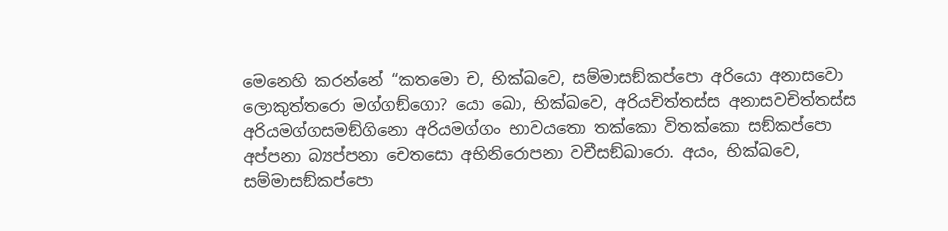මෙනෙහි කරන්නේ “කතමො ච, භික්ඛවෙ, සම්මාසඞ්කප්පො අරියො අනාසවො ලොකුත්තරො මග්ගඞ්ගො? යො ඛො, භික්ඛවෙ, අරියචිත්තස්ස අනාසවචිත්තස්ස අරියමග්ගසමඞ්ගිනො අරියමග්ගං භාවයතො තක්කො විතක්කො සඞ්කප්පො අප්පනා බ්‍යප්පනා චෙතසො අභිනිරොපනා වචීසඞ්ඛාරො. අයං, භික්ඛවෙ, සම්මාසඞ්කප්පො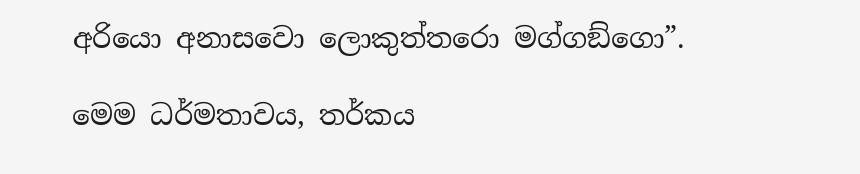අරියො අනාසවො ලොකුත්තරො මග්ගඞ්ගො”.

මෙම ධර්මතාවය, තර්කය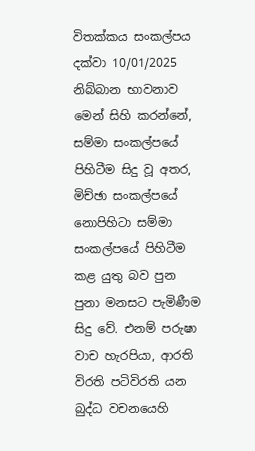විතක්කය සංකල්පය දක්වා 10/01/2025 නිබ්බාන භාවනාව මෙන් සිහි කරන්නේ, සම්මා සංකල්පයේ පිහිටීම සිදු වූ අතර, මිච්ඡා සංකල්පයේ නොපිහිටා සම්මා සංකල්පයේ පිහිටීම කළ යුතු බව පුන පුනා මනසට පැමිණීම සිදු වේ. එනම් පරුෂා වාච හැරපියා, ආරති විරති පටිවිරති යන බුද්ධ වචනයෙහි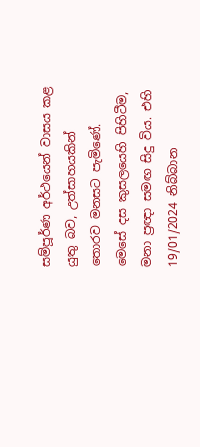සම්පූර්ණ අර්ථයෙන් වාසය කළ යුතු බව, උත්සාහයකින් තොරව මනසට පැමිණේ. මෙසේ දස කුසලයෙහි පිහිටීම, මනා ප්‍රඥා සමඟ සිදු විය. එහි 19/01/2024 නිබ්බාන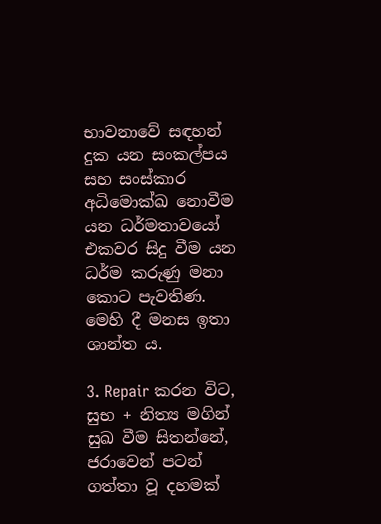භාවනාවේ සඳහන් දුක යන සංකල්පය සහ සංස්කාර අධිමොක්ඛ නොවීම යන ධර්මතාවයෝ එකවර සිදු වීම යන ධර්ම කරුණු මනා කොට පැවතිණ. මෙහි දී මනස ඉතා ශාන්ත ය.

3. Repair කරන විට, සුභ + නිත්‍ය මගින් සුඛ වීම සිතන්නේ, ජරාවෙන් පටන් ගත්තා වූ දහමක්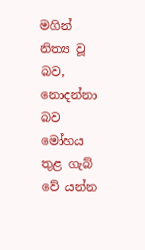මගින් නිත්‍ය වූ බව, නොදන්නා බව මෝහය තුළ ගැබ් වේ යන්න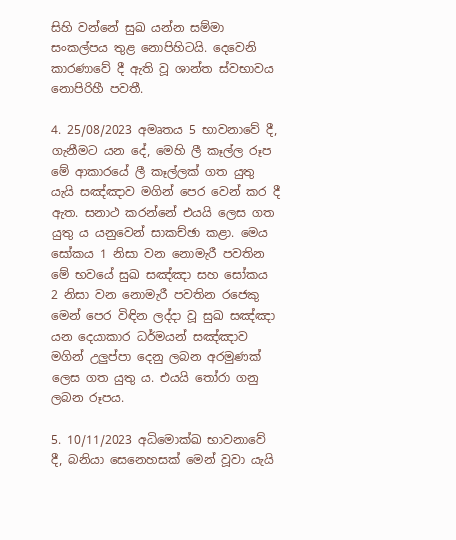සිහි වන්නේ සුඛ යන්න සම්මා සංකල්පය තුළ නොපිහිටයි. දෙවෙනි කාරණාවේ දී ඇති වූ ශාන්ත ස්වභාවය නොපිරිහී පවතී.

4. 25/08/2023 අමෘතය 5 භාවනාවේ දී, ගැනීමට යන දේ, මෙහි ලී කෑල්ල රූප මේ ආකාරයේ ලී කෑල්ලක් ගත යුතු යැයි සඤ්ඤාව මගින් පෙර වෙන් කර දී ඇත. සනාථ කරන්නේ එයයි ලෙස ගත යුතු ය යනුවෙන් සාකච්ඡා කළා. මෙය සෝකය 1 නිසා වන නොමැරී පවතින මේ භවයේ සුඛ සඤ්ඤා සහ සෝකය 2 නිසා වන නොමැරී පවතින රජෙකු මෙන් පෙර විඳින ලද්දා වූ සුඛ සඤ්ඤා යන දෙයාකාර ධර්මයන් සඤ්ඤාව මගින් උලුප්පා දෙනු ලබන අරමුණක් ලෙස ගත යුතු ය. එයයි තෝරා ගනු ලබන රූපය.

5. 10/11/2023 අධිමොක්ඛ භාවනාවේ දී, බනියා සෙනෙහසක් මෙන් වූවා යැයි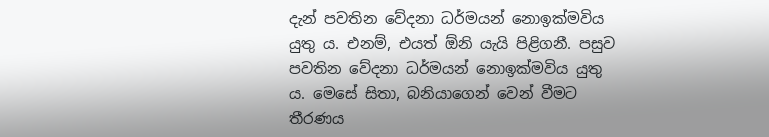දැන් පවතින වේදනා ධර්මයන් නොඉක්මවිය යුතු ය. එනම්, එයත් ඕනි යැයි පිළිගනී. පසුව පවතින වේදනා ධර්මයන් නොඉක්මවිය යුතු ය. මෙසේ සිතා, බනියාගෙන් වෙන් වීමට තීරණය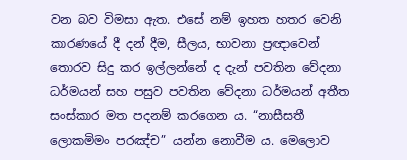වන බව විමසා ඇත. එසේ නම් ඉහත හතර වෙනි කාරණයේ දී දන් දීම, සීලය, භාවනා ප්‍රඥාවෙන් තොරව සිදු කර ඉල්ලන්නේ ද දැන් පවතින වේදනා ධර්මයන් සහ පසුව පවතින වේදනා ධර්මයන් අතීත සංස්කාර මත පදනම් කරගෙන ය. “නාසීසතී ලොකමිමං පරඤ්‌ච” යන්න නොවීම ය. මෙලොව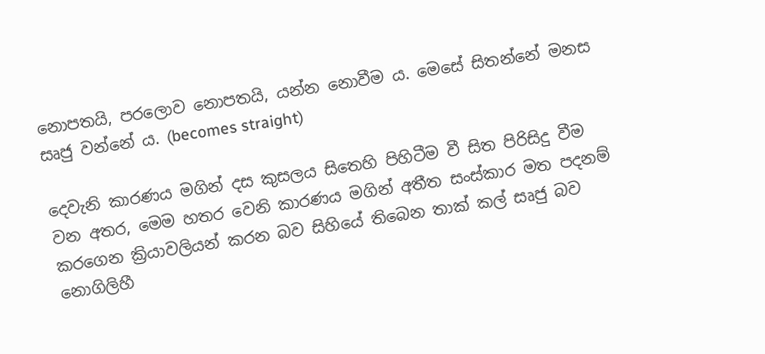නොපතයි, පරලොව නොපතයි, යන්න නොවීම ය. මෙසේ සිතන්නේ මනස සෘජු වන්නේ ය. (becomes straight)

දෙවැනි කාරණය මගින් දස කුසලය සිතෙහි පිහිටීම වී සිත පිරිසිදු වීම වන අතර, මෙම හතර වෙනි කාරණය මගින් අතීත සංස්කාර මත පදනම් කරගෙන ක්‍රියාවලියන් කරන බව සිහියේ තිබෙන තාක් කල් සෘජු බව නොගිලිහී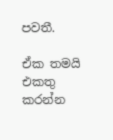පවතී.

ඒක තමයි එකතු කරන්න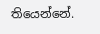තියෙන්නේ.